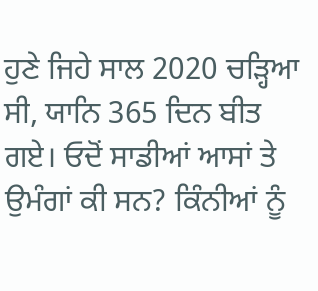ਹੁਣੇ ਜਿਹੇ ਸਾਲ 2020 ਚੜ੍ਹਿਆ ਸੀ, ਯਾਨਿ 365 ਦਿਨ ਬੀਤ ਗਏ। ਓਦੋਂ ਸਾਡੀਆਂ ਆਸਾਂ ਤੇ ਉਮੰਗਾਂ ਕੀ ਸਨ? ਕਿੰਨੀਆਂ ਨੂੰ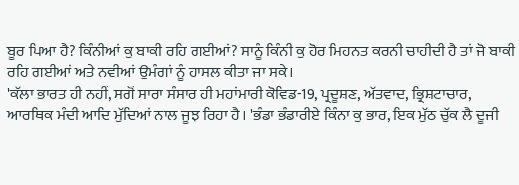ਬੂਰ ਪਿਆ ਹੈ? ਕਿੰਨੀਆਂ ਕੁ ਬਾਕੀ ਰਹਿ ਗਈਆਂ? ਸਾਨੂੰ ਕਿੰਨੀ ਕੁ ਹੋਰ ਮਿਹਨਤ ਕਰਨੀ ਚਾਹੀਦੀ ਹੈ ਤਾਂ ਜੋ ਬਾਕੀ ਰਹਿ ਗਈਆਂ ਅਤੇ ਨਵੀਆਂ ਉਮੰਗਾਂ ਨੂੰ ਹਾਸਲ ਕੀਤਾ ਜਾ ਸਕੇ।
'ਕੱਲਾ ਭਾਰਤ ਹੀ ਨਹੀਂ, ਸਗੋਂ ਸਾਰਾ ਸੰਸਾਰ ਹੀ ਮਹਾਂਮਾਰੀ ਕੋਵਿਡ-19, ਪ੍ਰਦੂਸ਼ਣ, ਅੱਤਵਾਦ, ਭ੍ਰਿਸ਼ਟਾਚਾਰ, ਆਰਥਿਕ ਮੰਦੀ ਆਦਿ ਮੁੱਦਿਆਂ ਨਾਲ ਜੂਝ ਰਿਹਾ ਹੈ। 'ਭੰਡਾ ਭੰਡਾਰੀਏ ਕਿੰਨਾ ਕੁ ਭਾਰ, ਇਕ ਮੁੱਠ ਚੁੱਕ ਲੈ ਦੂਜੀ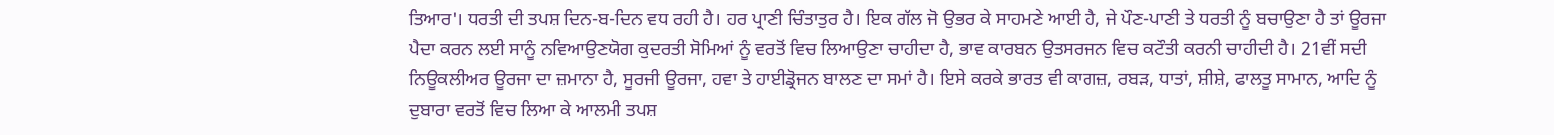ਤਿਆਰ'। ਧਰਤੀ ਦੀ ਤਪਸ਼ ਦਿਨ-ਬ-ਦਿਨ ਵਧ ਰਹੀ ਹੈ। ਹਰ ਪ੍ਰਾਣੀ ਚਿੰਤਾਤੁਰ ਹੈ। ਇਕ ਗੱਲ ਜੋ ਉਭਰ ਕੇ ਸਾਹਮਣੇ ਆਈ ਹੈ, ਜੇ ਪੌਣ-ਪਾਣੀ ਤੇ ਧਰਤੀ ਨੂੰ ਬਚਾਉਣਾ ਹੈ ਤਾਂ ਊਰਜਾ ਪੈਦਾ ਕਰਨ ਲਈ ਸਾਨੂੰ ਨਵਿਆਉਣਯੋਗ ਕੁਦਰਤੀ ਸੋਮਿਆਂ ਨੂੰ ਵਰਤੋਂ ਵਿਚ ਲਿਆਉਣਾ ਚਾਹੀਦਾ ਹੈ, ਭਾਵ ਕਾਰਬਨ ਉਤਸਰਜਨ ਵਿਚ ਕਟੌਤੀ ਕਰਨੀ ਚਾਹੀਦੀ ਹੈ। 21ਵੀਂ ਸਦੀ ਨਿਊਕਲੀਅਰ ਊਰਜਾ ਦਾ ਜ਼ਮਾਨਾ ਹੈ, ਸੂਰਜੀ ਊਰਜਾ, ਹਵਾ ਤੇ ਹਾਈਡ੍ਰੋਜਨ ਬਾਲਣ ਦਾ ਸਮਾਂ ਹੈ। ਇਸੇ ਕਰਕੇ ਭਾਰਤ ਵੀ ਕਾਗਜ਼, ਰਬੜ, ਧਾਤਾਂ, ਸ਼ੀਸ਼ੇ, ਫਾਲਤੂ ਸਾਮਾਨ, ਆਦਿ ਨੂੰ ਦੁਬਾਰਾ ਵਰਤੋਂ ਵਿਚ ਲਿਆ ਕੇ ਆਲਮੀ ਤਪਸ਼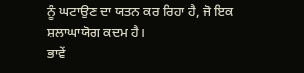ਨੂੰ ਘਟਾਉਣ ਦਾ ਯਤਨ ਕਰ ਰਿਹਾ ਹੈ, ਜੋ ਇਕ ਸ਼ਲਾਘਾਯੋਗ ਕਦਮ ਹੈ।
ਭਾਵੇਂ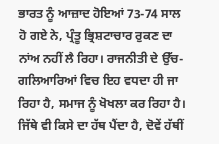ਭਾਰਤ ਨੂੰ ਆਜ਼ਾਦ ਹੋਇਆਂ 73-74 ਸਾਲ ਹੋ ਗਏ ਨੇ, ਪ੍ਰੰਤੂ ਭ੍ਰਿਸ਼ਟਾਚਾਰ ਰੁਕਣ ਦਾ ਨਾਂਅ ਨਹੀਂ ਲੈ ਰਿਹਾ। ਰਾਜਨੀਤੀ ਦੇ ਉੱਚ-ਗਲਿਆਰਿਆਂ ਵਿਚ ਇਹ ਵਧਦਾ ਹੀ ਜਾ ਰਿਹਾ ਹੈ, ਸਮਾਜ ਨੂੰ ਖੋਖਲਾ ਕਰ ਰਿਹਾ ਹੈ। ਜਿੱਥੇ ਵੀ ਕਿਸੇ ਦਾ ਹੱਥ ਪੈਂਦਾ ਹੈ, ਦੋਵੇਂ ਹੱਥੀਂ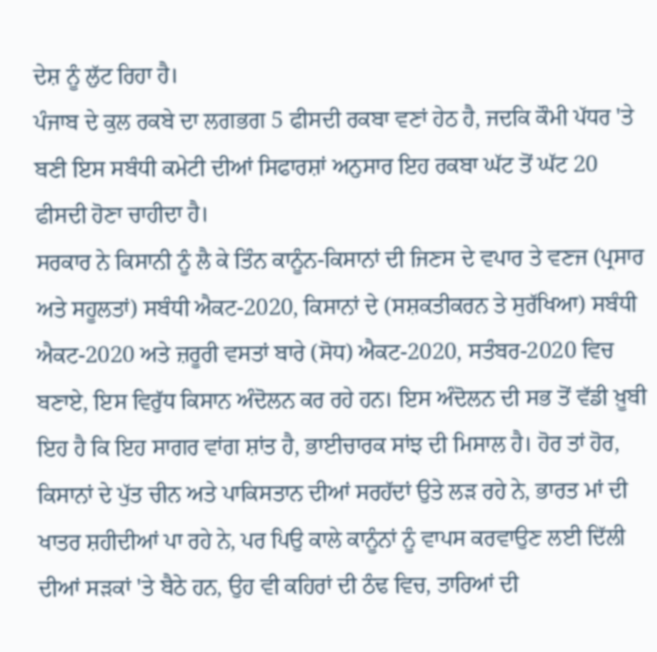ਦੇਸ਼ ਨੂੰ ਲੁੱਟ ਰਿਹਾ ਹੈ।
ਪੰਜਾਬ ਦੇ ਕੁਲ ਰਕਬੇ ਦਾ ਲਗਭਗ 5 ਫੀਸਦੀ ਰਕਬਾ ਵਣਾਂ ਹੇਠ ਹੈ, ਜਦਕਿ ਕੌਮੀ ਪੱਧਰ 'ਤੇ ਬਣੀ ਇਸ ਸਬੰਧੀ ਕਮੇਟੀ ਦੀਆਂ ਸਿਫਾਰਸ਼ਾਂ ਅਨੁਸਾਰ ਇਹ ਰਕਬਾ ਘੱਟ ਤੋਂ ਘੱਟ 20 ਫੀਸਦੀ ਹੋਣਾ ਚਾਹੀਦਾ ਹੈ।
ਸਰਕਾਰ ਨੇ ਕਿਸਾਨੀ ਨੂੰ ਲੈ ਕੇ ਤਿੰਨ ਕਾਨੂੰਨ-ਕਿਸਾਨਾਂ ਦੀ ਜਿਣਸ ਦੇ ਵਪਾਰ ਤੇ ਵਣਜ (ਪ੍ਰਸਾਰ ਅਤੇ ਸਹੂਲਤਾਂ) ਸਬੰਧੀ ਐਕਟ-2020, ਕਿਸਾਨਾਂ ਦੇ (ਸਸ਼ਕਤੀਕਰਨ ਤੇ ਸੁਰੱਖਿਆ) ਸਬੰਧੀ ਐਕਟ-2020 ਅਤੇ ਜ਼ਰੂਰੀ ਵਸਤਾਂ ਬਾਰੇ (ਸੋਧ) ਐਕਟ-2020, ਸਤੰਬਰ-2020 ਵਿਚ ਬਣਾਏ, ਇਸ ਵਿਰੁੱਧ ਕਿਸਾਨ ਅੰਦੋਲਨ ਕਰ ਰਹੇ ਹਨ। ਇਸ ਅੰਦੋਲਨ ਦੀ ਸਭ ਤੋਂ ਵੱਡੀ ਖ਼ੂਬੀ ਇਹ ਹੈ ਕਿ ਇਹ ਸਾਗਰ ਵਾਂਗ ਸ਼ਾਂਤ ਹੈ, ਭਾਈਚਾਰਕ ਸਾਂਝ ਦੀ ਮਿਸਾਲ ਹੈ। ਹੋਰ ਤਾਂ ਹੋਰ, ਕਿਸਾਨਾਂ ਦੇ ਪੁੱਤ ਚੀਨ ਅਤੇ ਪਾਕਿਸਤਾਨ ਦੀਆਂ ਸਰਹੱਦਾਂ ਉਤੇ ਲੜ ਰਹੇ ਨੇ, ਭਾਰਤ ਮਾਂ ਦੀ ਖਾਤਰ ਸ਼ਹੀਦੀਆਂ ਪਾ ਰਹੇ ਨੇ, ਪਰ ਪਿਉ ਕਾਲੇ ਕਾਨੂੰਨਾਂ ਨੂੰ ਵਾਪਸ ਕਰਵਾਉਣ ਲਈ ਦਿੱਲੀ ਦੀਆਂ ਸੜਕਾਂ 'ਤੇ ਬੈਠੇ ਹਨ, ਉਹ ਵੀ ਕਹਿਰਾਂ ਦੀ ਠੰਢ ਵਿਚ, ਤਾਰਿਆਂ ਦੀ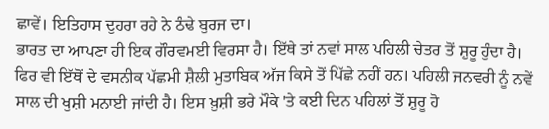ਛਾਵੇਂ। ਇਤਿਹਾਸ ਦੁਹਰਾ ਰਹੇ ਨੇ ਠੰਢੇ ਬੁਰਜ ਦਾ।
ਭਾਰਤ ਦਾ ਆਪਣਾ ਹੀ ਇਕ ਗੌਰਵਮਈ ਵਿਰਸਾ ਹੈ। ਇੱਥੇ ਤਾਂ ਨਵਾਂ ਸਾਲ ਪਹਿਲੀ ਚੇਤਰ ਤੋਂ ਸ਼ੁਰੂ ਹੁੰਦਾ ਹੈ। ਫਿਰ ਵੀ ਇੱਥੋਂ ਦੇ ਵਸਨੀਕ ਪੱਛਮੀ ਸ਼ੈਲੀ ਮੁਤਾਬਿਕ ਅੱਜ ਕਿਸੇ ਤੋਂ ਪਿੱਛੇ ਨਹੀਂ ਹਨ। ਪਹਿਲੀ ਜਨਵਰੀ ਨੂੰ ਨਵੇਂ ਸਾਲ ਦੀ ਖੁਸ਼ੀ ਮਨਾਈ ਜਾਂਦੀ ਹੈ। ਇਸ ਖ਼ੁਸ਼ੀ ਭਰੇ ਮੌਕੇ 'ਤੇ ਕਈ ਦਿਨ ਪਹਿਲਾਂ ਤੋਂ ਸ਼ੁਰੂ ਹੋ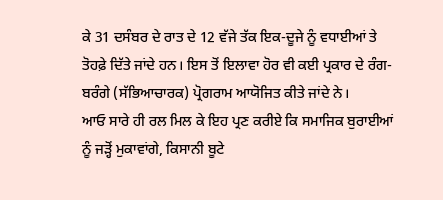ਕੇ 31 ਦਸੰਬਰ ਦੇ ਰਾਤ ਦੇ 12 ਵੱਜੇ ਤੱਕ ਇਕ-ਦੂਜੇ ਨੂੰ ਵਧਾਈਆਂ ਤੇ ਤੋਹਫ਼ੇ ਦਿੱਤੇ ਜਾਂਦੇ ਹਨ। ਇਸ ਤੋਂ ਇਲਾਵਾ ਹੋਰ ਵੀ ਕਈ ਪ੍ਰਕਾਰ ਦੇ ਰੰਗ-ਬਰੰਗੇ (ਸੱਭਿਆਚਾਰਕ) ਪ੍ਰੋਗਰਾਮ ਆਯੋਜਿਤ ਕੀਤੇ ਜਾਂਦੇ ਨੇ।
ਆਓ ਸਾਰੇ ਹੀ ਰਲ ਮਿਲ ਕੇ ਇਹ ਪ੍ਰਣ ਕਰੀਏ ਕਿ ਸਮਾਜਿਕ ਬੁਰਾਈਆਂ ਨੂੰ ਜੜ੍ਹੋਂ ਮੁਕਾਵਾਂਗੇ, ਕਿਸਾਨੀ ਬੂਟੇ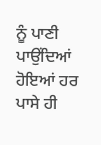ਨੂੰ ਪਾਣੀ ਪਾਉਂਦਿਆਂ ਹੋਇਆਂ ਹਰ ਪਾਸੇ ਹੀ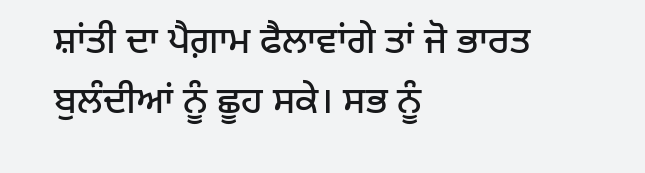ਸ਼ਾਂਤੀ ਦਾ ਪੈਗ਼ਾਮ ਫੈਲਾਵਾਂਗੇ ਤਾਂ ਜੋ ਭਾਰਤ ਬੁਲੰਦੀਆਂ ਨੂੰ ਛੂਹ ਸਕੇ। ਸਭ ਨੂੰ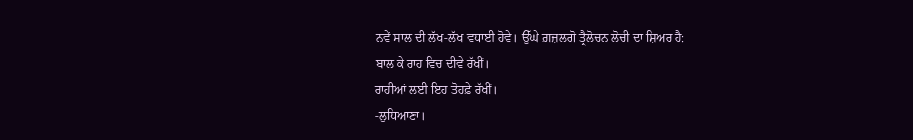ਨਵੇਂ ਸਾਲ ਦੀ ਲੱਖ-ਲੱਖ ਵਧਾਈ ਹੋਵੇ। ਉੱਘੇ ਗ਼ਜ਼ਲਗੋ ਤ੍ਰੈਲੋਚਨ ਲੋਚੀ ਦਾ ਸ਼ਿਅਰ ਹੈ:
ਬਾਲ ਕੇ ਰਾਹ ਵਿਚ ਦੀਵੇ ਰੱਖੀਂ।
ਰਾਹੀਆਂ ਲਈ ਇਹ ਤੋਹਫ਼ੇ ਰੱਖੀਂ।
-ਲੁਧਿਆਣਾ।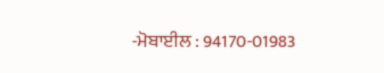-ਮੋਬਾਈਲ : 94170-01983